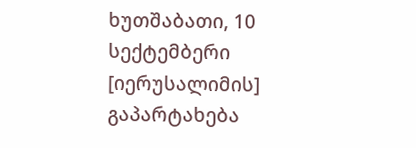ხუთშაბათი, 10 სექტემბერი
[იერუსალიმის] გაპარტახება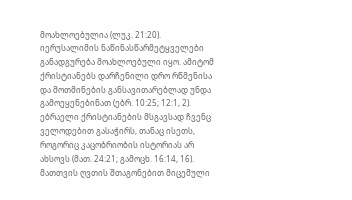მოახლოებულია (ლუკ. 21:20).
იერუსალიმის ნაწინასწარმეტყველები განადგურება მოახლოებული იყო. ამიტომ ქრისტიანებს დარჩენილი დრო რწმენისა და მოთმინების განსავითარებლად უნდა გამოეყენებინათ (ებრ. 10:25; 12:1, 2). ებრაელი ქრისტიანების მსგავსად ჩვენც ველოდებით გასაჭირს, თანაც ისეთს, როგორიც კაცობრიობის ისტორიას არ ახსოვს (მათ. 24:21; გამოცხ. 16:14, 16). მათთვის ღვთის შთაგონებით მიცემული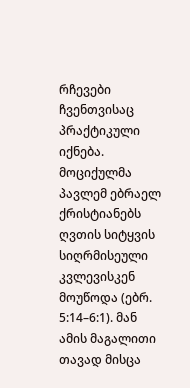რჩევები ჩვენთვისაც პრაქტიკული იქნება. მოციქულმა პავლემ ებრაელ ქრისტიანებს ღვთის სიტყვის სიღრმისეული კვლევისკენ მოუწოდა (ებრ. 5:14–6:1). მან ამის მაგალითი თავად მისცა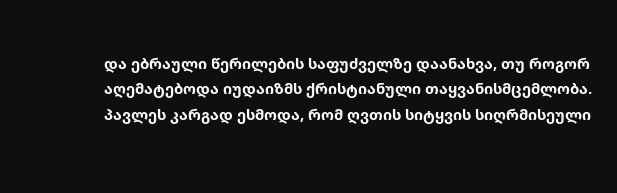და ებრაული წერილების საფუძველზე დაანახვა, თუ როგორ აღემატებოდა იუდაიზმს ქრისტიანული თაყვანისმცემლობა. პავლეს კარგად ესმოდა, რომ ღვთის სიტყვის სიღრმისეული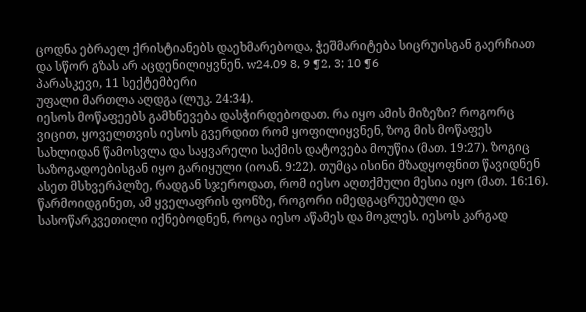ცოდნა ებრაელ ქრისტიანებს დაეხმარებოდა, ჭეშმარიტება სიცრუისგან გაერჩიათ და სწორ გზას არ აცდენილიყვნენ. w24.09 8, 9 ¶2, 3; 10 ¶6
პარასკევი, 11 სექტემბერი
უფალი მართლა აღდგა (ლუკ. 24:34).
იესოს მოწაფეებს გამხნევება დასჭირდებოდათ. რა იყო ამის მიზეზი? როგორც ვიცით, ყოველთვის იესოს გვერდით რომ ყოფილიყვნენ, ზოგ მის მოწაფეს სახლიდან წამოსვლა და საყვარელი საქმის დატოვება მოუწია (მათ. 19:27). ზოგიც საზოგადოებისგან იყო გარიყული (იოან. 9:22). თუმცა ისინი მზადყოფნით წავიდნენ ასეთ მსხვერპლზე, რადგან სჯეროდათ, რომ იესო აღთქმული მესია იყო (მათ. 16:16). წარმოიდგინეთ, ამ ყველაფრის ფონზე, როგორი იმედგაცრუებული და სასოწარკვეთილი იქნებოდნენ, როცა იესო აწამეს და მოკლეს. იესოს კარგად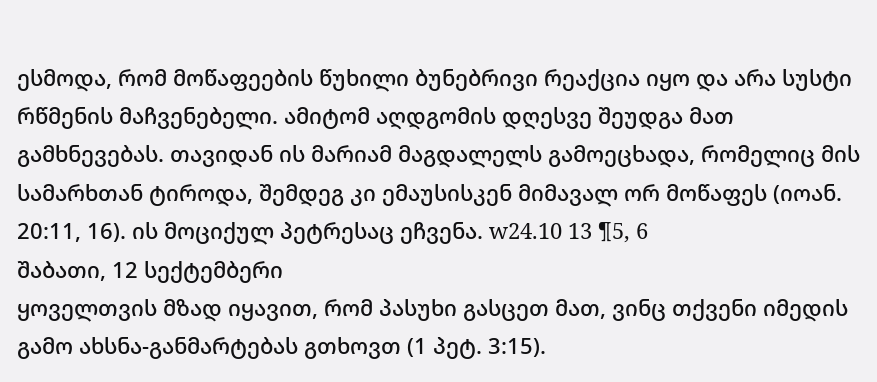ესმოდა, რომ მოწაფეების წუხილი ბუნებრივი რეაქცია იყო და არა სუსტი რწმენის მაჩვენებელი. ამიტომ აღდგომის დღესვე შეუდგა მათ გამხნევებას. თავიდან ის მარიამ მაგდალელს გამოეცხადა, რომელიც მის სამარხთან ტიროდა, შემდეგ კი ემაუსისკენ მიმავალ ორ მოწაფეს (იოან. 20:11, 16). ის მოციქულ პეტრესაც ეჩვენა. w24.10 13 ¶5, 6
შაბათი, 12 სექტემბერი
ყოველთვის მზად იყავით, რომ პასუხი გასცეთ მათ, ვინც თქვენი იმედის გამო ახსნა-განმარტებას გთხოვთ (1 პეტ. 3:15).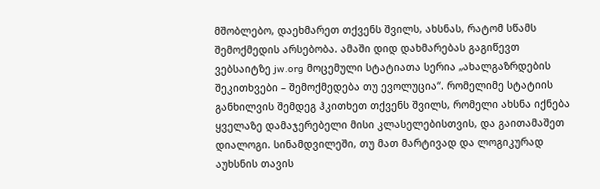მშობლებო, დაეხმარეთ თქვენს შვილს, ახსნას, რატომ სწამს შემოქმედის არსებობა. ამაში დიდ დახმარებას გაგიწევთ ვებსაიტზე jw.org მოცემული სტატიათა სერია „ახალგაზრდების შეკითხვები – შემოქმედება თუ ევოლუცია“. რომელიმე სტატიის განხილვის შემდეგ ჰკითხეთ თქვენს შვილს, რომელი ახსნა იქნება ყველაზე დამაჯერებელი მისი კლასელებისთვის, და გაითამაშეთ დიალოგი. სინამდვილეში, თუ მათ მარტივად და ლოგიკურად აუხსნის თავის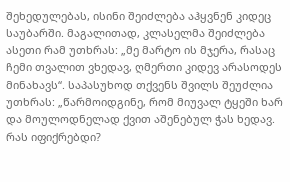შეხედულებას, ისინი შეიძლება აჰყვნენ კიდეც საუბარში. მაგალითად, კლასელმა შეიძლება ასეთი რამ უთხრას: „მე მარტო ის მჯერა, რასაც ჩემი თვალით ვხედავ, ღმერთი კიდევ არასოდეს მინახავს“. საპასუხოდ თქვენს შვილს შეუძლია უთხრას: „წარმოიდგინე, რომ მიუვალ ტყეში ხარ და მოულოდნელად ქვით აშენებულ ჭას ხედავ. რას იფიქრებდი?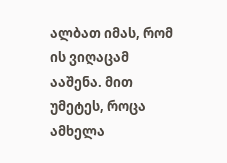ალბათ იმას, რომ ის ვიღაცამ ააშენა. მით უმეტეს, როცა ამხელა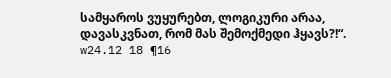სამყაროს ვუყურებთ, ლოგიკური არაა, დავასკვნათ, რომ მას შემოქმედი ჰყავს?!“. w24.12 18 ¶16